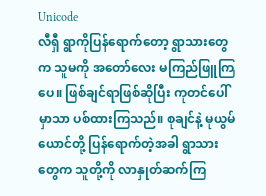Unicode
လီရှီ ရွာကိုပြန်ရောက်တော့ ရွာသားတွေက သူမကို အတော်လေး မကြည်ဖြူကြပေ။ ဖြစ်ချင်ရာဖြစ်ဆိုပြီး ကုတင်ပေါ်မှာသာ ပစ်ထားကြသည်။ စုချင်နဲ့ မုယွမ်ယောင်တို့ ပြန်ရောက်တဲ့အခါ ရွာသားတွေက သူတို့ကို လာနှုတ်ဆက်ကြ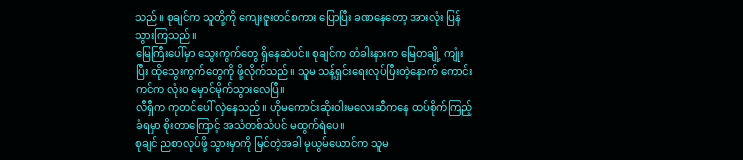သည်။ စုချင်က သူတို့ကို ကျေးဇူးတင်စကား ပြောပြီး ခဏနေတော့ အားလုံး ပြန်သွားကြသည်။
မြေကြီးပေါ်မှာ သွေးကွက်တွေ ရှိနေဆဲပင်။ စုချင်က တံခါးနားက မြေတချို့ ကျုံးပြီး ထိုသွေးကွက်တွေကို ဖို့လိုက်သည်။ သူမ သန့်ရှင်းရေးလုပ်ပြီးတဲ့နောက် ကောင်းကင်က လုံးဝ မှောင်မိုက်သွားလေပြီ။
လီရှီက ကုတင်ပေါ် လှဲနေသည်။ ဟိုမကောင်းဆိုးဝါးမလေးဆီကနေ ထပ်စိုက်ကြည့်ခံရမှာ စိုးတာကြောင့် အသံတစ်သံပင် မထွက်ရဲပေ။
စုချင် ညစာလုပ်ဖို့ သွားမှာကို မြင်တဲ့အခါ မုယွမ်ယောင်က သူမ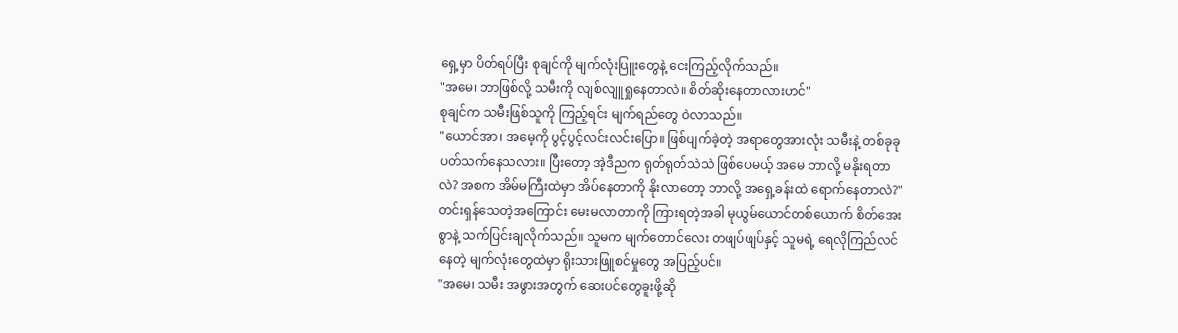ရှေ့မှာ ပိတ်ရပ်ပြီး စုချင်ကို မျက်လုံးပြူးတွေနဲ့ ငေးကြည့်လိုက်သည်။
"အမေ၊ ဘာဖြစ်လို့ သမီးကို လျစ်လျူရှုနေတာလဲ။ စိတ်ဆိုးနေတာလားဟင်"
စုချင်က သမီးဖြစ်သူကို ကြည့်ရင်း မျက်ရည်တွေ ဝဲလာသည်။
"ယောင်အာ၊ အမေ့ကို ပွင့်ပွင့်လင်းလင်းပြော။ ဖြစ်ပျက်ခဲ့တဲ့ အရာတွေအားလုံး သမီးနဲ့ တစ်ခုခု ပတ်သက်နေသလား။ ပြီးတော့ အဲ့ဒီညက ရုတ်ရုတ်သဲသဲ ဖြစ်ပေမယ့် အမေ ဘာလို့ မနိုးရတာလဲ? အစက အိမ်မကြီးထဲမှာ အိပ်နေတာကို နိုးလာတော့ ဘာလို့ အရှေ့ခန်းထဲ ရောက်နေတာလဲ?"
တင်းရှန်သေတဲ့အကြောင်း မေးမလာတာကို ကြားရတဲ့အခါ မုယွမ်ယောင်တစ်ယောက် စိတ်အေးစွာနဲ့ သက်ပြင်းချလိုက်သည်။ သူမက မျက်တောင်လေး တဖျပ်ဖျပ်နှင့် သူမရဲ့ ရေလိုကြည်လင်နေတဲ့ မျက်လုံးတွေထဲမှာ ရိုးသားဖြူစင်မှုတွေ အပြည့်ပင်။
"အမေ၊ သမီး အဖွားအတွက် ဆေးပင်တွေခူးဖို့ဆို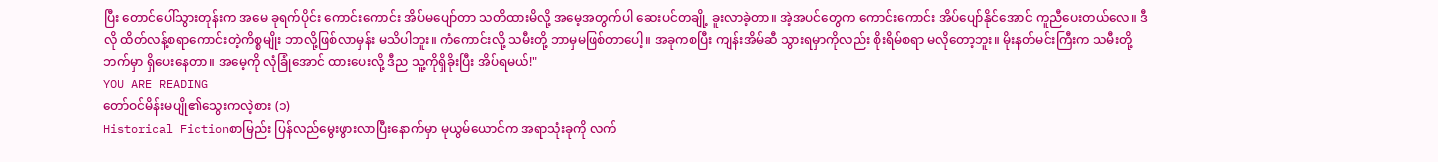ပြီး တောင်ပေါ်သွားတုန်းက အမေ ခုရက်ပိုင်း ကောင်းကောင်း အိပ်မပျော်တာ သတိထားမိလို့ အမေ့အတွက်ပါ ဆေးပင်တချို့ ခူးလာခဲ့တာ။ အဲ့အပင်တွေက ကောင်းကောင်း အိပ်ပျော်နိုင်အောင် ကူညီပေးတယ်လေ။ ဒီလို ထိတ်လန့်စရာကောင်းတဲ့ကိစ္စမျိုး ဘာလို့ဖြစ်လာမှန်း မသိပါဘူး။ ကံကောင်းလို့ သမီးတို့ ဘာမှမဖြစ်တာပေါ့။ အခုကစပြီး ကျန်းအိမ်ဆီ သွားရမှာကိုလည်း စိုးရိမ်စရာ မလိုတော့ဘူး။ မိုးနတ်မင်းကြီးက သမီးတို့ဘက်မှာ ရှိပေးနေတာ။ အမေ့ကို လုံခြုံအောင် ထားပေးလို့ ဒီည သူ့ကိုရှိခိုးပြီး အိပ်ရမယ်!"
YOU ARE READING
တော်ဝင်မိန်းမပျို၏သွေးကလဲ့စား (၁)
Historical Fictionစာမြည်း ပြန်လည်မွေးဖွားလာပြီးနောက်မှာ မုယွမ်ယောင်က အရာသုံးခုကို လက်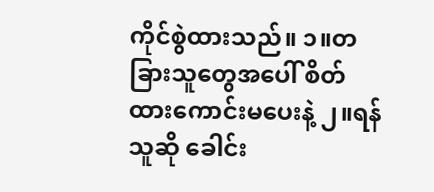ကိုင်စွဲထားသည်။ ၁။တခြားသူတွေအပေါ် စိတ်ထားကောင်းမပေးနဲ့ ၂။ရန်သူဆို ခေါင်း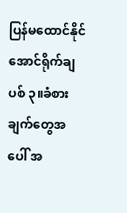ပြန်မထောင်နိုင်အောင်ရိုက်ချပစ် ၃။ခံစားချက်တွေအပေါ် အ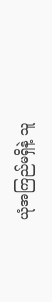ယုံအကြည်မရှိနဲ့ သူ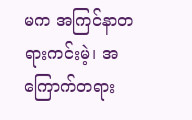မက အကြင်နာတရားကင်းမဲ့၊ အကြောက်တရား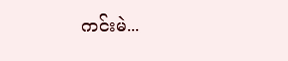ကင်းမဲ...